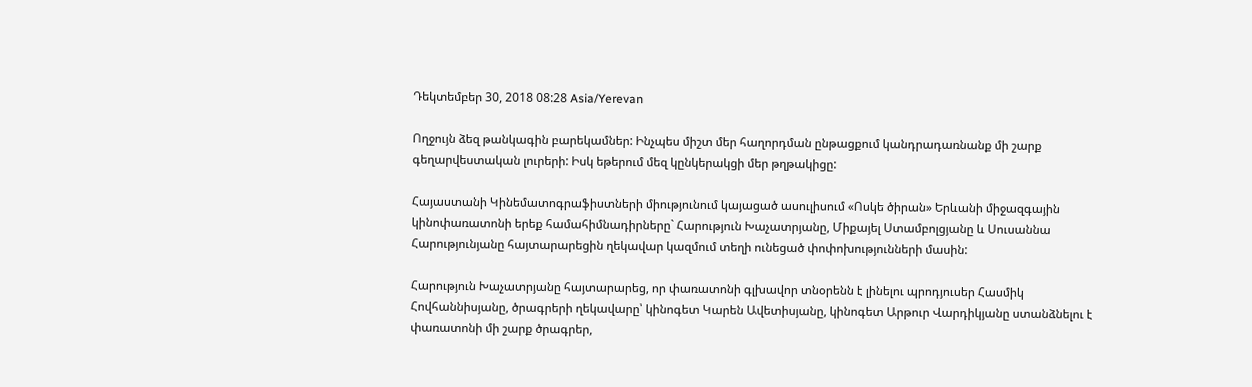Դեկտեմբեր 30, 2018 08:28 Asia/Yerevan

Ողջույն ձեզ թանկագին բարեկամներ: Ինչպես միշտ մեր հաղորդման ընթացքում կանդրադառնանք մի շարք գեղարվեստական լուրերի: Իսկ եթերում մեզ կընկերակցի մեր թղթակիցը:

Հայաստանի Կինեմատոգրաֆիստների միությունում կայացած ասուլիսում «Ոսկե ծիրան» Երևանի միջազգային կինոփառատոնի երեք համահիմնադիրները` Հարություն Խաչատրյանը, Միքայել Ստամբոլցյանը և Սուսաննա Հարությունյանը հայտարարեցին ղեկավար կազմում տեղի ունեցած փոփոխությունների մասին:

Հարություն Խաչատրյանը հայտարարեց, որ փառատոնի գլխավոր տնօրենն է լինելու պրոդյուսեր Հասմիկ Հովհաննիսյանը, ծրագրերի ղեկավարը՝ կինոգետ Կարեն Ավետիսյանը, կինոգետ Արթուր Վարդիկյանը ստանձնելու է փառատոնի մի շարք ծրագրեր,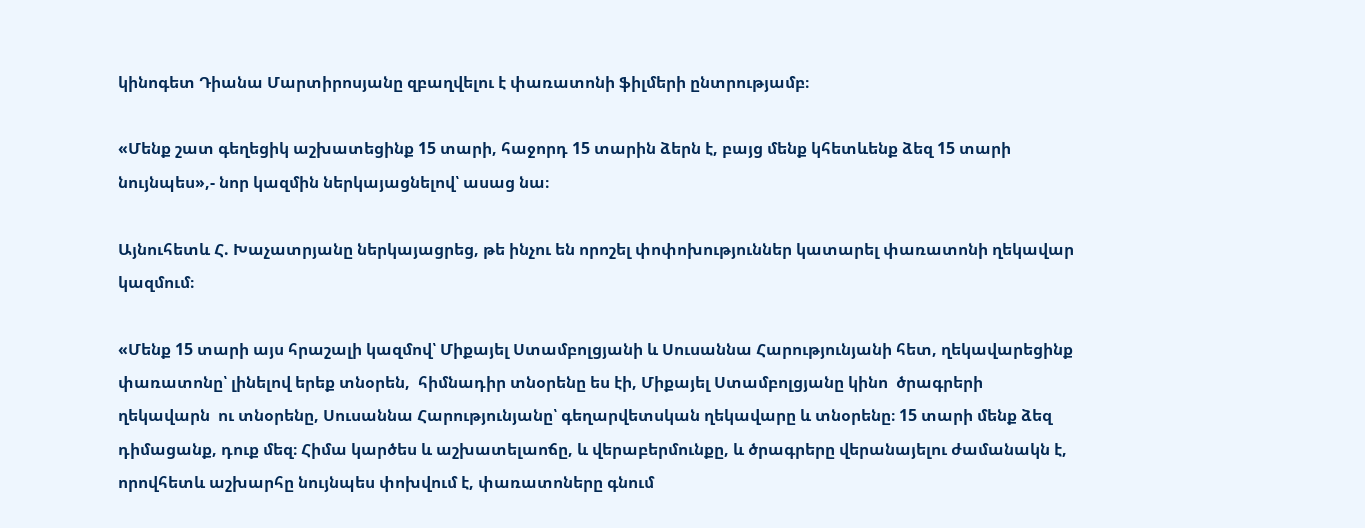կինոգետ Դիանա Մարտիրոսյանը զբաղվելու է փառատոնի ֆիլմերի ընտրությամբ։

«Մենք շատ գեղեցիկ աշխատեցինք 15 տարի, հաջորդ 15 տարին ձերն է, բայց մենք կհետևենք ձեզ 15 տարի նույնպես»,- նոր կազմին ներկայացնելով՝ ասաց նա։

Այնուհետև Հ. Խաչատրյանը ներկայացրեց, թե ինչու են որոշել փոփոխություններ կատարել փառատոնի ղեկավար կազմում։

«Մենք 15 տարի այս հրաշալի կազմով՝ Միքայել Ստամբոլցյանի և Սուսաննա Հարությունյանի հետ, ղեկավարեցինք փառատոնը՝ լինելով երեք տնօրեն,  հիմնադիր տնօրենը ես էի, Միքայել Ստամբոլցյանը կինո  ծրագրերի ղեկավարն  ու տնօրենը, Սուսաննա Հարությունյանը՝ գեղարվետսկան ղեկավարը և տնօրենը։ 15 տարի մենք ձեզ դիմացանք, դուք մեզ։ Հիմա կարծես և աշխատելաոճը, և վերաբերմունքը, և ծրագրերը վերանայելու ժամանակն է, որովհետև աշխարհը նույնպես փոխվում է, փառատոները գնում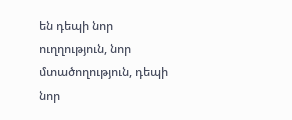են դեպի նոր ուղղություն, նոր մտածողություն, դեպի նոր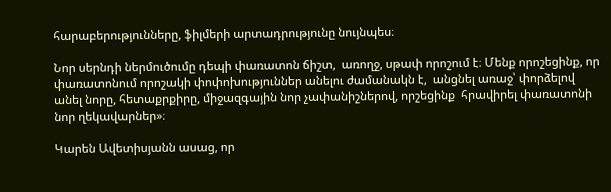հարաբերությունները, ֆիլմերի արտադրությունը նույնպես։

Նոր սերնդի ներմուծումը դեպի փառատոն ճիշտ,  առողջ, սթափ որոշում է։ Մենք որոշեցինք, որ փառատոնում որոշակի փոփոխություններ անելու ժամանակն է,  անցնել առաջ՝ փորձելով  անել նորը, հետաքրքիրը, միջազգային նոր չափանիշներով, որշեցինք  հրավիրել փառատոնի նոր ղեկավարներ»։

Կարեն Ավետիսյանն ասաց, որ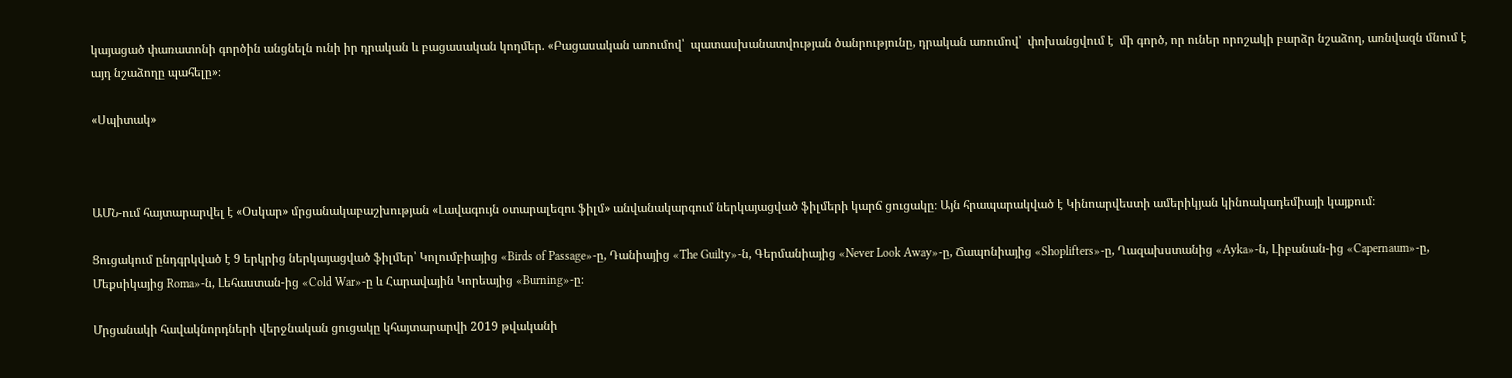կայացած փառատոնի գործին անցնելն ունի իր դրական և բացասական կողմեր. «Բացասական առումով՝  պատասխանատվության ծանրությունը, դրական առումով՝  փոխանցվում է  մի գործ, որ ուներ որոշակի բարձր նշաձող, առնվազն մնում է  այդ նշաձողը պահելը»։

«Սպիտակ»



ԱՄՆ-ում հայտարարվել է «Օսկար» մրցանակաբաշխության «Լավագույն օտարալեզու ֆիլմ» անվանակարգում ներկայացված ֆիլմերի կարճ ցուցակը։ Այն հրապարակված է Կինոարվեստի ամերիկյան կինոակադեմիայի կայքում։

Ցուցակում ընդգրկված է 9 երկրից ներկայացված ֆիլմեր՝ Կոլումբիայից «Birds of Passage»-ը, Դանիայից «The Guilty»-ն, Գերմանիայից «Never Look Away»-ը, Ճապոնիայից «Shoplifters»-ը, Ղազախստանից «Ayka»-ն, Լիբանան-ից «Capernaum»-ը,  Մեքսիկայից Roma»-ն, Լեհաստան-ից «Cold War»-ը և Հարավային Կորեայից «Burning»-ը։

Մրցանակի հավակնորդների վերջնական ցուցակը կհայտարարվի 2019 թվականի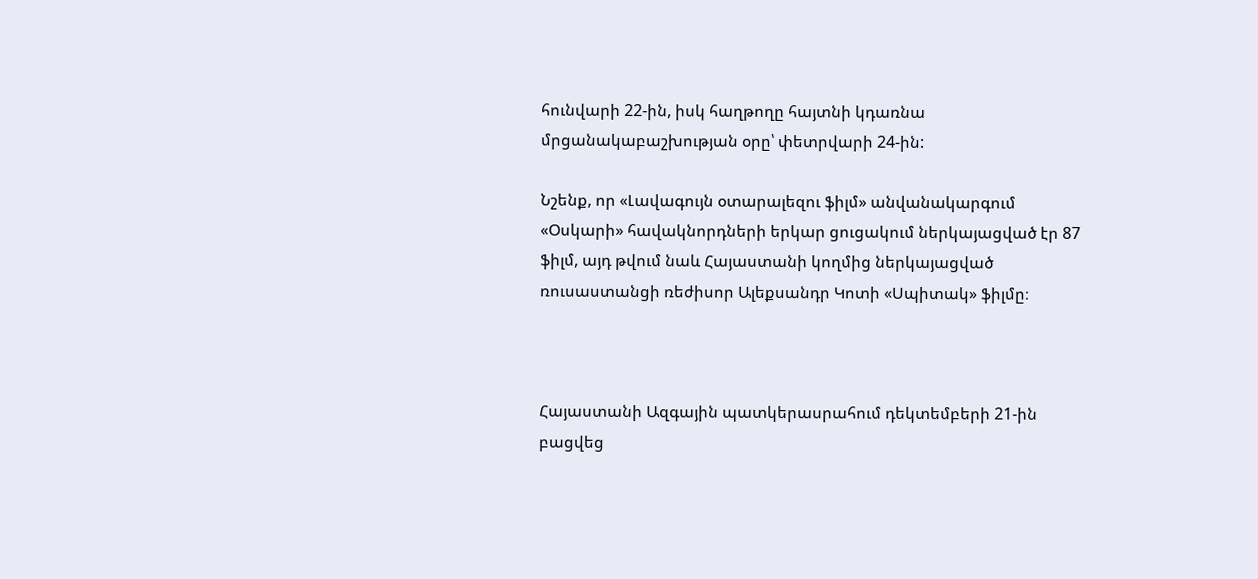հունվարի 22-ին, իսկ հաղթողը հայտնի կդառնա մրցանակաբաշխության օրը՝ փետրվարի 24-ին:

Նշենք, որ «Լավագույն օտարալեզու ֆիլմ» անվանակարգում «Օսկարի» հավակնորդների երկար ցուցակում ներկայացված էր 87 ֆիլմ, այդ թվում նաև Հայաստանի կողմից ներկայացված ռուսաստանցի ռեժիսոր Ալեքսանդր Կոտի «Սպիտակ» ֆիլմը։



Հայաստանի Ազգային պատկերասրահում դեկտեմբերի 21-ին բացվեց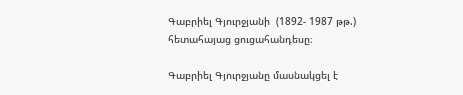Գաբրիել Գյուրջյանի  (1892- 1987 թթ.) հետահայաց ցուցահանդեսը։

Գաբրիել Գյուրջյանը մասնակցել է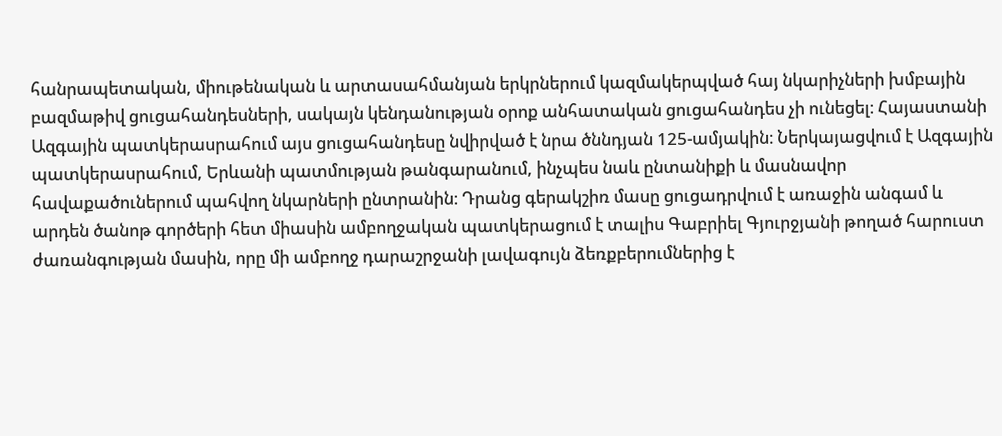հանրապետական, միութենական և արտասահմանյան երկրներում կազմակերպված հայ նկարիչների խմբային բազմաթիվ ցուցահանդեսների, սակայն կենդանության օրոք անհատական ցուցահանդես չի ունեցել։ Հայաստանի Ազգային պատկերասրահում այս ցուցահանդեսը նվիրված է նրա ծննդյան 125-ամյակին։ Ներկայացվում է Ազգային պատկերասրահում, Երևանի պատմության թանգարանում, ինչպես նաև ընտանիքի և մասնավոր հավաքածուներում պահվող նկարների ընտրանին։ Դրանց գերակշիռ մասը ցուցադրվում է առաջին անգամ և արդեն ծանոթ գործերի հետ միասին ամբողջական պատկերացում է տալիս Գաբրիել Գյուրջյանի թողած հարուստ ժառանգության մասին, որը մի ամբողջ դարաշրջանի լավագույն ձեռքբերումներից է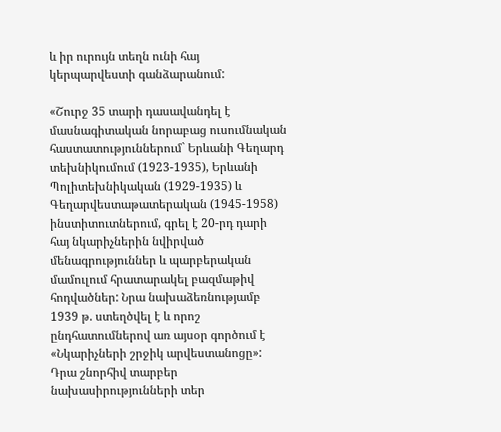և իր ուրույն տեղն ունի հայ կերպարվեստի գանձարանում:

«Շուրջ 35 տարի դասավանդել է մասնագիտական նորաբաց ուսումնական հաստատություններում` Երևանի Գեղարդ տեխնիկումում (1923-1935), Երևանի Պոլիտեխնիկական (1929-1935) և Գեղարվեստաթատերական (1945-1958) ինստիտուտներում, գրել է 20-րդ դարի հայ նկարիչներին նվիրված մենագրություններ և պարբերական մամուլում հրատարակել բազմաթիվ հոդվածներ: Նրա նախաձեռնությամբ 1939 թ. ստեղծվել է և որոշ ընդհատումներով առ այսօր գործում է «Նկարիչների շրջիկ արվեստանոցը»: Դրա շնորհիվ տարբեր նախասիրությունների տեր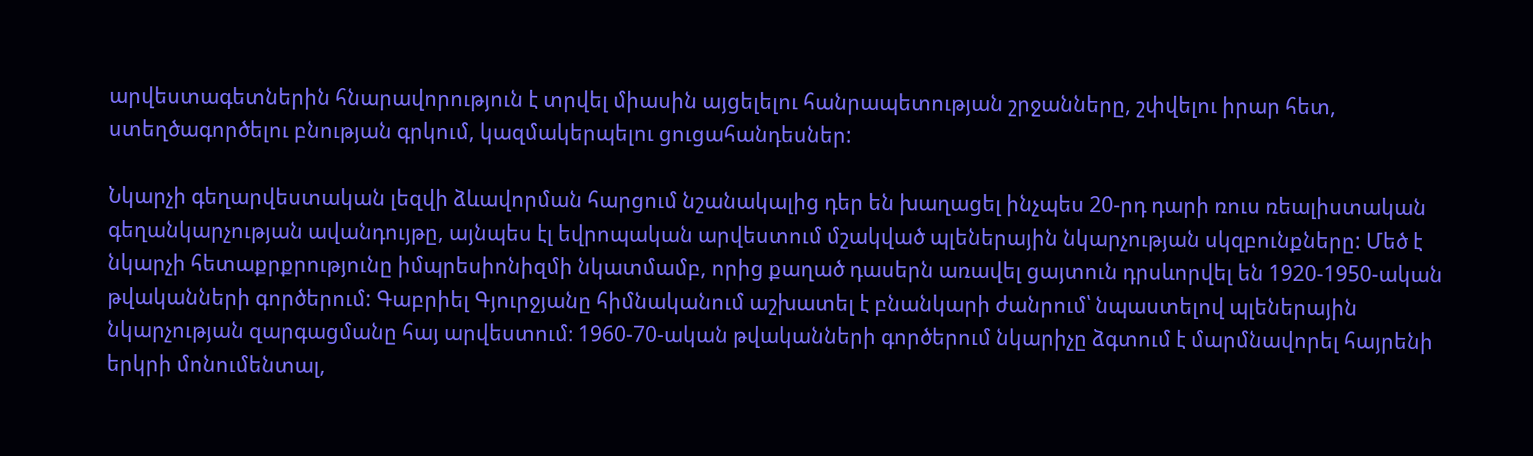արվեստագետներին հնարավորություն է տրվել միասին այցելելու հանրապետության շրջանները, շփվելու իրար հետ, ստեղծագործելու բնության գրկում, կազմակերպելու ցուցահանդեսներ:

Նկարչի գեղարվեստական լեզվի ձևավորման հարցում նշանակալից դեր են խաղացել ինչպես 20-րդ դարի ռուս ռեալիստական գեղանկարչության ավանդույթը, այնպես էլ եվրոպական արվեստում մշակված պլեներային նկարչության սկզբունքները: Մեծ է նկարչի հետաքրքրությունը իմպրեսիոնիզմի նկատմամբ, որից քաղած դասերն առավել ցայտուն դրսևորվել են 1920-1950-ական թվականների գործերում: Գաբրիել Գյուրջյանը հիմնականում աշխատել է բնանկարի ժանրում՝ նպաստելով պլեներային նկարչության զարգացմանը հայ արվեստում։ 1960-70-ական թվականների գործերում նկարիչը ձգտում է մարմնավորել հայրենի երկրի մոնումենտալ,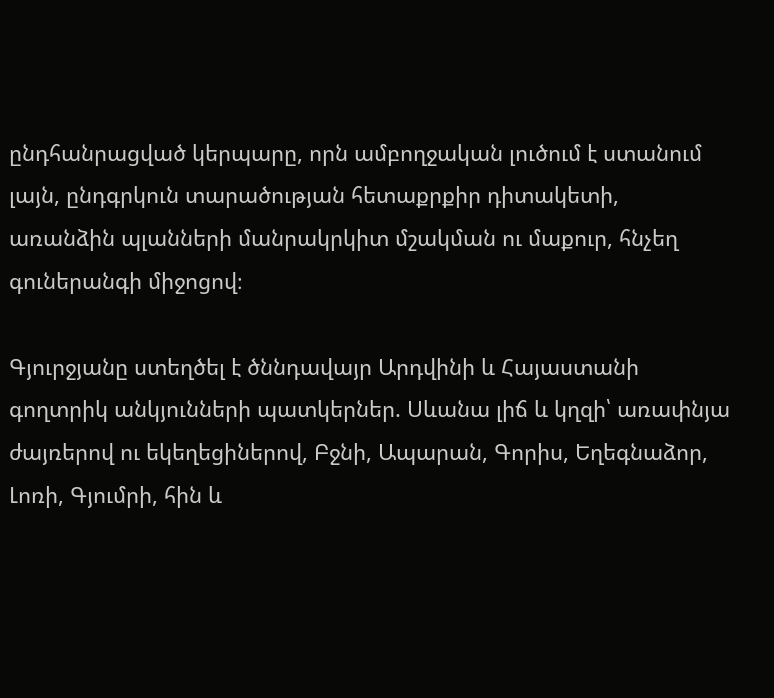ընդհանրացված կերպարը, որն ամբողջական լուծում է ստանում լայն, ընդգրկուն տարածության հետաքրքիր դիտակետի, առանձին պլանների մանրակրկիտ մշակման ու մաքուր, հնչեղ գուներանգի միջոցով։

Գյուրջյանը ստեղծել է ծննդավայր Արդվինի և Հայաստանի գողտրիկ անկյունների պատկերներ. Սևանա լիճ և կղզի՝ առափնյա ժայռերով ու եկեղեցիներով, Բջնի, Ապարան, Գորիս, Եղեգնաձոր, Լոռի, Գյումրի, հին և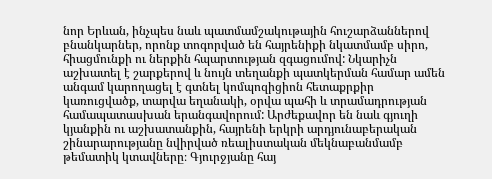նոր Երևան, ինչպես նաև պատմամշակութային հուշարձաններով բնանկարներ, որոնք տոգորված են հայրենիքի նկատմամբ սիրո, հիացմունքի ու ներքին հպարտության զգացումով: Նկարիչն աշխատել է շարքերով և նույն տեղանքի պատկերման համար ամեն անգամ կարողացել է գտնել կոմպոզիցիոն հետաքրքիր կառուցվածք, տարվա եղանակի, օրվա պահի և տրամադրության համապատասխան երանգավորում: Արժեքավոր են նաև գյուղի կյանքին ու աշխատանքին, հայրենի երկրի արդյունաբերական շինարարությանը նվիրված ռեալիստական մեկնաբանմամբ թեմատիկ կտավները։ Գյուրջյանը հայ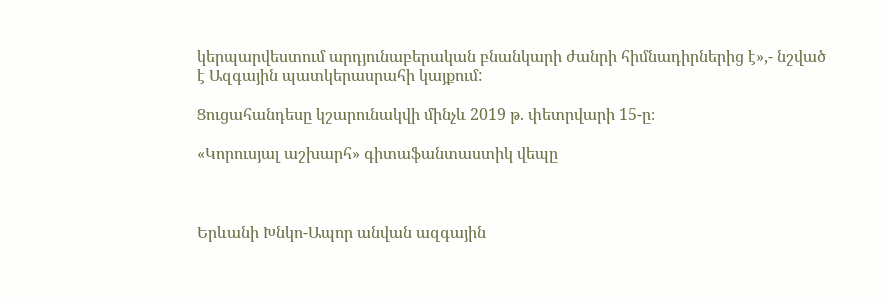կերպարվեստում արդյունաբերական բնանկարի ժանրի հիմնադիրներից է»,- նշված է Ազգային պատկերասրահի կայքում:

Ցուցահանդեսը կշարունակվի մինչև 2019 թ. փետրվարի 15-ը։

«Կորուսյալ աշխարհ» գիտաֆանտաստիկ վեպը



Երևանի Խնկո-Ապոր անվան ազգային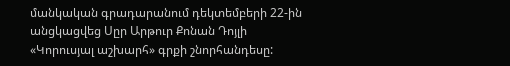մանկական գրադարանում դեկտեմբերի 22-ին անցկացվեց Սըր Արթուր Քոնան Դոյլի «Կորուսյալ աշխարհ» գրքի շնորհանդեսը: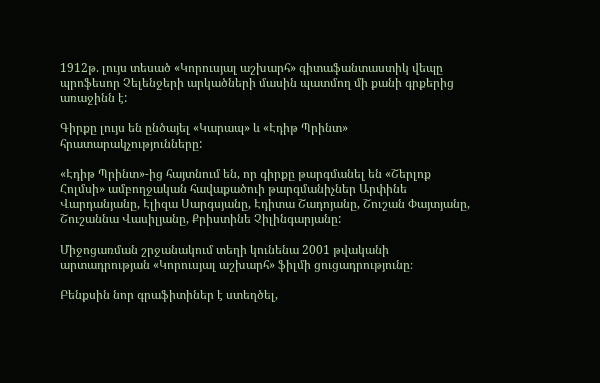1912թ. լույս տեսած «Կորուսյալ աշխարհ» գիտաֆանտաստիկ վեպը պրոֆեսոր Չելենջերի արկածների մասին պատմող մի քանի գրքերից առաջինն է:

Գիրքը լույս են ընծայել «Կարապ» և «Էդիթ Պրինտ» հրատարակչությունները:

«Էդիթ Պրինտ»-ից հայտնում են, որ գիրքը թարգմանել են «Շերլոք Հոլմսի» ամբողջական հավաքածուի թարգմանիչներ Արփինե Վարդանյանը, Էլիզա Սարգսյանը, Էդիտա Շադոյանը, Շուշան Փայտյանը, Շուշաննա Վասիլյանը, Քրիստինե Չիլինգարյանը:

Միջոցառման շրջանակում տեղի կունենա 2001 թվականի արտադրության «Կորուսյալ աշխարհ» ֆիլմի ցուցադրությունը։

Բենքսին նոր գրաֆիտիներ է ստեղծել,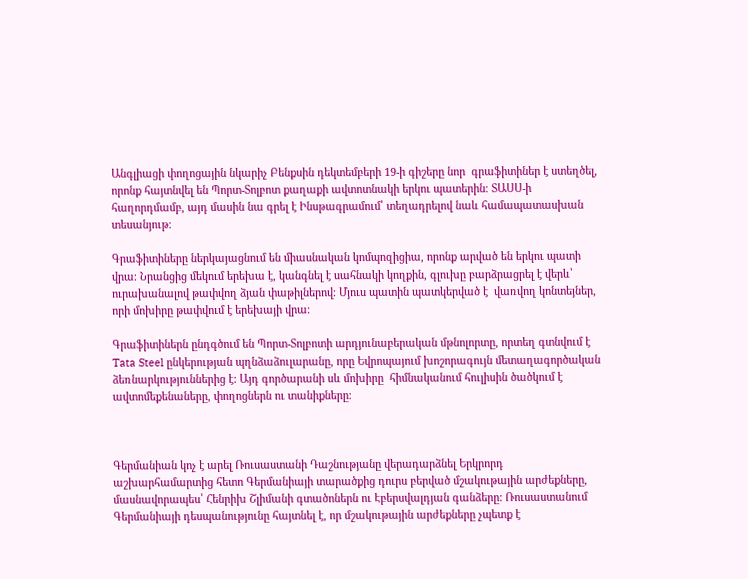Անգլիացի փողոցային նկարիչ Բենքսին դեկտեմբերի 19-ի գիշերը նոր  գրաֆիտիներ է ստեղծել, որոնք հայտնվել են Պորտ-Տոլբոտ քաղաքի ավտոտնակի երկու պատերին։ ՏԱՍՍ-ի հաղորդմամբ, այդ մասին նա գրել է Ինսթագրամում՝ տեղադրելով նաև համապատասխան տեսանյութ։

Գրաֆիտիները ներկայացնում են միասնական կոմպոզիցիա, որոնք արված են երկու պատի վրա։ Նրանցից մեկում երեխա է, կանգնել է սահնակի կողքին, գլուխը բարձրացրել է վերև՝ ուրախանալով թափվող ձյան փաթիլներով։ Մյուս պատին պատկերված է  վառվող կոնտեյներ, որի մոխիրը թափվում է երեխայի վրա։

Գրաֆիտիներն ընդգծում են Պորտ-Տոլբոտի արդյունաբերական մթնոլորտը, որտեղ գտնվում է Tata Steel ընկերության պղնձաձուլարանը, որը Եվրոպայում խոշորագույն մետաղագործական ձեռնարկություններից է: Այդ գործարանի սև մոխիրը  հիմնականում հուլիսին ծածկում է ավտոմեքենաները, փողոցներն ու տանիքները։



Գերմանիան կոչ է արել Ռուսաստանի Դաշնությանը վերադարձնել Երկրորդ աշխարհամարտից հետո Գերմանիայի տարածքից դուրս բերված մշակութային արժեքները, մասնավորապես՝ Հենրիխ Շլիմանի գտածոներն ու Էբերսվալդյան գանձերը: Ռուսաստանում Գերմանիայի դեսպանությունը հայտնել է, որ մշակութային արժեքները չպետք է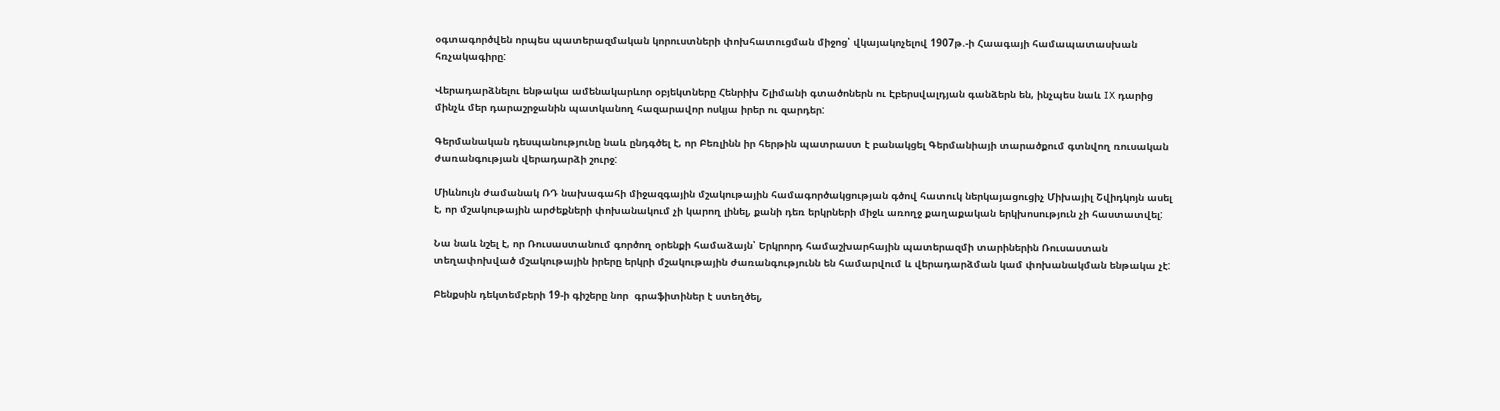օգտագործվեն որպես պատերազմական կորուստների փոխհատուցման միջոց՝ վկայակոչելով 1907թ.-ի Հաագայի համապատասխան հռչակագիրը:

Վերադարձնելու ենթակա ամենակարևոր օբյեկտները Հենրիխ Շլիմանի գտածոներն ու Էբերսվալդյան գանձերն են, ինչպես նաև IX դարից մինչև մեր դարաշրջանին պատկանող հազարավոր ոսկյա իրեր ու զարդեր:

Գերմանական դեսպանությունը նաև ընդգծել է, որ Բեռլինն իր հերթին պատրաստ է բանակցել Գերմանիայի տարածքում գտնվող ռուսական ժառանգության վերադարձի շուրջ:

Միևնույն ժամանակ ՌԴ նախագահի միջազգային մշակութային համագործակցության գծով հատուկ ներկայացուցիչ Միխայիլ Շվիդկոյն ասել է, որ մշակութային արժեքների փոխանակում չի կարող լինել, քանի դեռ երկրների միջև առողջ քաղաքական երկխոսություն չի հաստատվել:

Նա նաև նշել է, որ Ռուսաստանում գործող օրենքի համաձայն՝ Երկրորդ համաշխարհային պատերազմի տարիներին Ռուսաստան տեղափոխված մշակութային իրերը երկրի մշակութային ժառանգությունն են համարվում և վերադարձման կամ փոխանակման ենթակա չէ:

Բենքսին դեկտեմբերի 19-ի գիշերը նոր  գրաֆիտիներ է ստեղծել,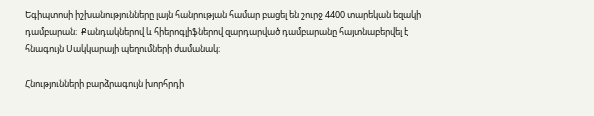Եգիպտոսի իշխանությունները լայն հանրության համար բացել են շուրջ 4400 տարեկան եզակի դամբարան։  Քանդակներով և հիերոգլիֆներով զարդարված դամբարանը հայտնաբերվել է հնագույն Սակկարայի պեղումների ժամանակ։

Հնությունների բարձրագույն խորհրդի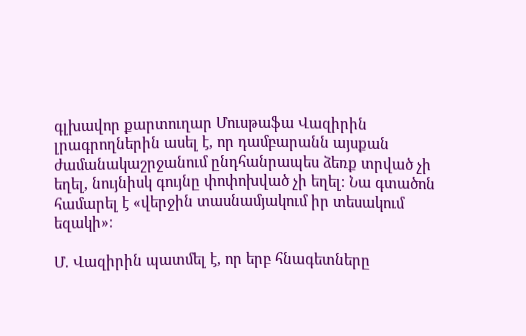գլխավոր քարտուղար Մուսթաֆա Վազիրին լրագրողներին ասել է, որ դամբարանն այսքան ժամանակաշրջանում ընդհանրապես ձեռք տրված չի եղել, նույնիսկ գույնը փոփոխված չի եղել։ Նա գտածոն համարել է «վերջին տասնամյակում իր տեսակում եզակի»։

Մ. Վազիրին պատմել է, որ երբ հնագետները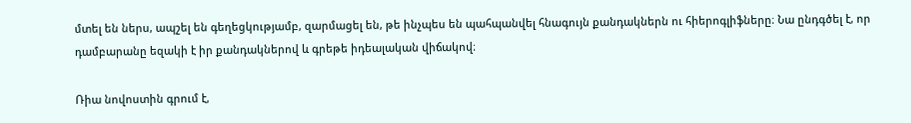մտել են ներս, ապշել են գեղեցկությամբ, զարմացել են, թե ինչպես են պահպանվել հնագույն քանդակներն ու հիերոգլիֆները։ Նա ընդգծել է, որ դամբարանը եզակի է իր քանդակներով և գրեթե իդեալական վիճակով։

Ռիա նովոստին գրում է,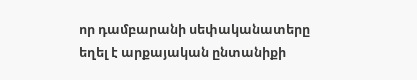որ դամբարանի սեփականատերը եղել է արքայական ընտանիքի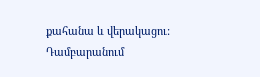քահանա և վերակացու: Դամբարանում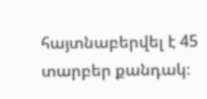հայտնաբերվել է 45 տարբեր քանդակ։